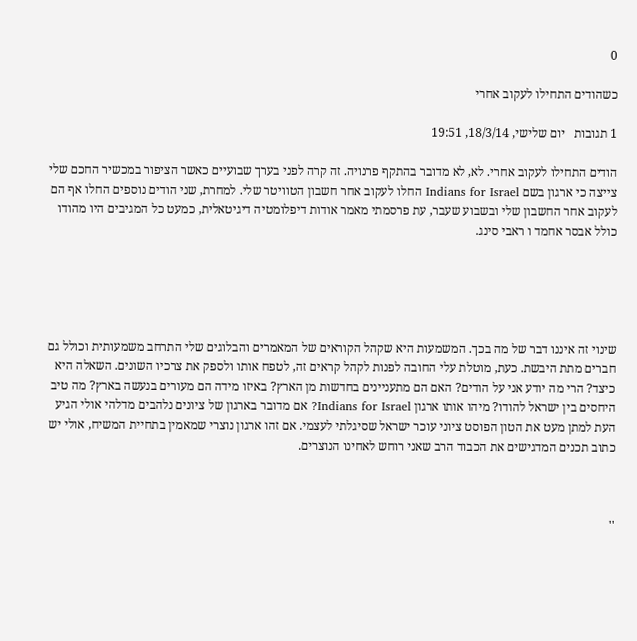0

כשהודים התחילו לעקוב אחרי

1 תגובות   יום שלישי, 18/3/14, 19:51

הודים התחילו לעקוב אחרי. לא, לא מדובר בהתקף פרנויה. זה קרה לפני בערך שבועיים כאשר הציפור במכשיר החכם שלי צייצה כי ארגון בשם Indians for Israel החלו לעקוב אחר חשבון הטוויטר שלי. למחרת, שני הודים נוספים החלו אף הם לעקוב אחר החשבון שלי ובשבוע שעבר, עת פרסמתי מאמר אודות דיפלומטיה דיגיטאלית, כמעט כל המגיבים היו מהודו כולל אבסר אחמד ו ראבי סינג.





שינוי זה איננו דבר של מה בכך. המשמעות היא שקהל הקוראים של המאמרים והבלוגים שלי התרחב משמעותית וכולל גם חברים מתת היבשת. כעת, מוטלת עלי החובה לפנות לקהל קראים זה, לטפח אותו ולספק את צרכיו השונים. השאלה היא כיצד? הרי מה יודע אני על הודים? האם הם מתעניינים בחדשות מן הארץ? באיזו מידה הם מעורים בנעשה בארץ? מה טיב היחסים בין ישראל להודו? מיהו אותו ארגון Indians for Israel? אם מדובר בארגון של ציונים נלהבים מדלהי אולי הגיע העת למתן מעט את הטון הפוסט ציוני עוכר ישראל שסיגלתי לעצמי. אם זהו ארגון נוצרי שמאמין בתחיית המשיח, אולי יש כתוב תכנים המדגישים את הכבוד הרב שאני רוחש לאחינו הנוצרים.



''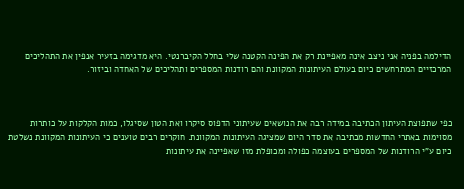הדילמה בפניה אני ניצב אינה מאפיינת רק את הפינה הקטנה שלי בחלל הקיברנטי. היא מדגימה בזעיר אנפין את התהליכים המרכזיים המתרחשים כיום בעולם העיתונות המקוונת והם רודנות המספרים ותהליכים של האחדה וביזור.



כפי שתפוצת העיתון הכתיבה במידה רבה את הנושאים שעיתוני הדפוס סיקרו ואת הטון שסיגלו, כמות הקלקות על כותרות מסוימות באתרי החדשות מכתיבה את סדר היום שמציגה העיתונות המקוונת. חוקרים רבים טוענים כי העיתונות המקוונת נשלטת כיום ע"י הרודנות של המספרים בעוצמה כפולה ומכופלת מזו שאפיינה את עיתונות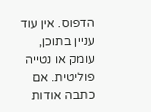הדפוס. אין עוד עניין בתוכן, עומק או נטייה פוליטית. אם כתבה אודות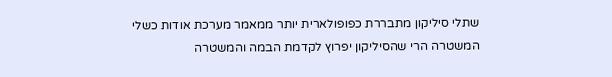שתלי סיליקון מתבררת כפופולארית יותר ממאמר מערכת אודות כשלי המשטרה הרי שהסיליקון יפרוץ לקדמת הבמה והמשטרה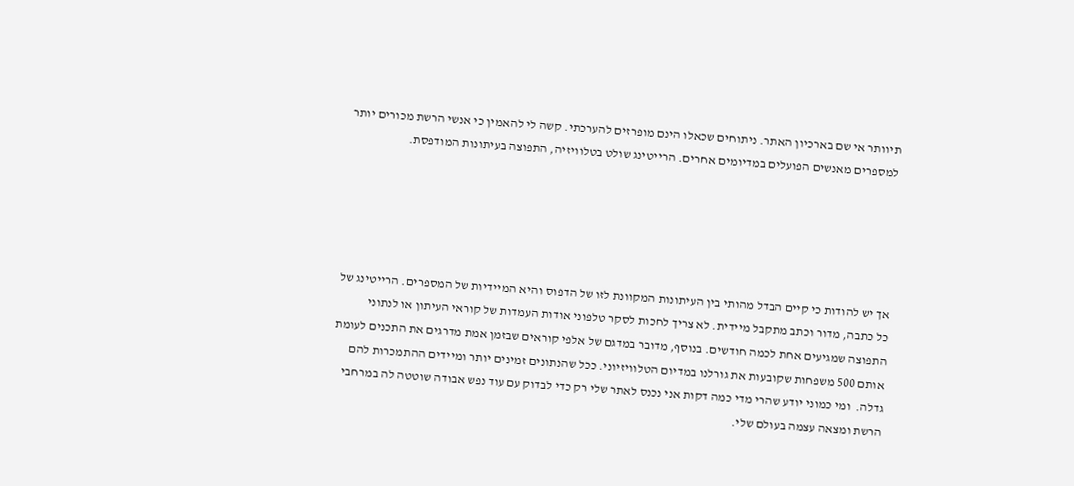תיוותר אי שם בארכיון האתר. ניתוחים שכאלו הינם מופרזים להערכתי. קשה לי להאמין כי אנשי הרשת מכורים יותר למספרים מאנשים הפועלים במדיומים אחרים. הרייטינג שולט בטלוויזיה, התפוצה בעיתונות המודפסת.





אך יש להודות כי קיים הבדל מהותי בין העיתונות המקוונת לזו של הדפוס והיא המיידיות של המספרים. הרייטינג של כל כתבה, מדור וכתב מתקבל מיידית. לא צריך לחכות לסקר טלפוני אודות העמדות של קוראי העיתון או לנתוני התפוצה שמגיעים אחת לכמה חודשים. בנוסף, מדובר במדגם של אלפי קוראים שבזמן אמת מדרגים את התכנים לעומת אותם 500 משפחות שקובעות את גורלנו במדיום הטלוויזיוני. ככל שהנתונים זמינים יותר ומיידים ההתמכרות להם גדלה.  ומי כמוני יודע שהרי מדי כמה דקות אני נכנס לאתר שלי רק כדי לבדוק עם עוד נפש אבודה שוטטה לה במרחבי הרשת ומצאה עצמה בעולם שלי.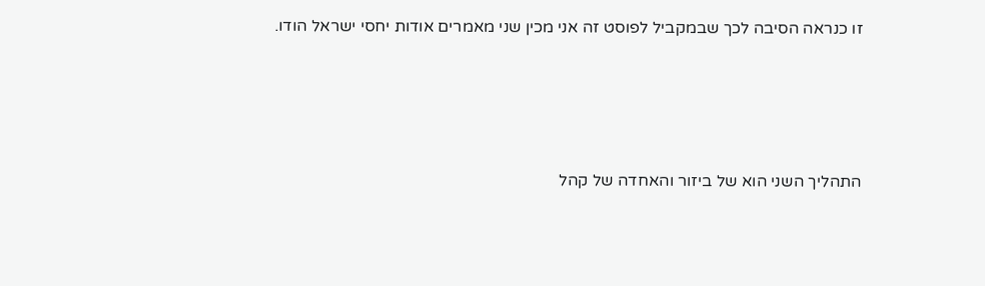זו כנראה הסיבה לכך שבמקביל לפוסט זה אני מכין שני מאמרים אודות יחסי ישראל הודו.





התהליך השני הוא של ביזור והאחדה של קהל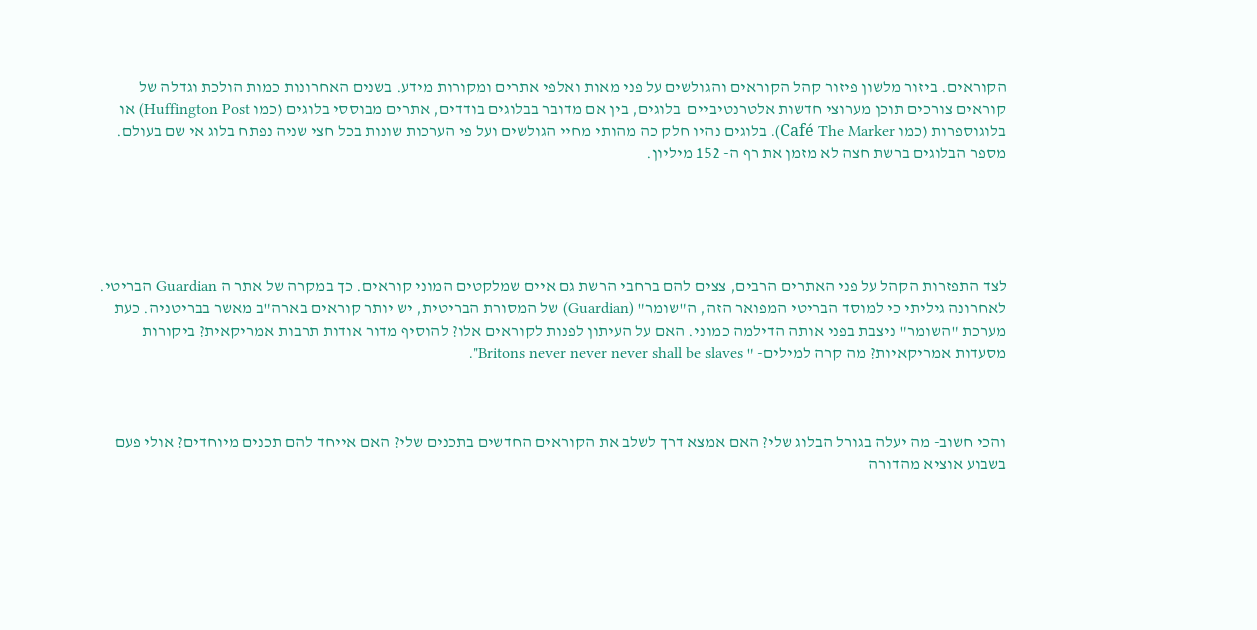הקוראים. ביזור מלשון פיזור קהל הקוראים והגולשים על פני מאות ואלפי אתרים ומקורות מידע. בשנים האחרונות כמות הולכת וגדלה של קוראים צורכים תוכן מערוצי חדשות אלטרנטיביים  בלוגים, בין אם מדובר בבלוגים בודדים, אתרים מבוססי בלוגים (כמו Huffington Post) או בלוגוספרות (כמו Café The Marker). בלוגים נהיו חלק כה מהותי מחיי הגולשים ועל פי הערכות שונות בכל חצי שניה נפתח בלוג אי שם בעולם. מספר הבלוגים ברשת חצה לא מזמן את רף ה- 152 מיליון.





לצד התפזרות הקהל על פני האתרים הרבים, צצים להם ברחבי הרשת גם איים שמלקטים המוני קוראים. כך במקרה של אתר ה Guardian הבריטי. לאחרונה גיליתי כי למוסד הבריטי המפואר הזה, ה"שומר" (Guardian) של המסורת הבריטית, יש יותר קוראים בארה"ב מאשר בבריטניה. כעת מערכת "השומר" ניצבת בפני אותה הדילמה כמוני. האם על העיתון לפנות לקוראים אלו? להוסיף מדור אודות תרבות אמריקאית? ביקורות מסעדות אמריקאיות? מה קרה למילים- " Britons never never never shall be slaves".



והכי חשוב- מה יעלה בגורל הבלוג שלי? האם אמצא דרך לשלב את הקוראים החדשים בתכנים שלי? האם אייחד להם תכנים מיוחדים? אולי פעם בשבוע אוציא מהדורה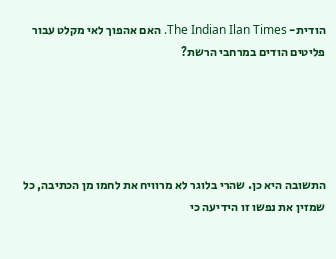הודית- The Indian Ilan Times. האם אהפוך לאי מקלט עבור פליטים הודים במרחבי הרשת?





התשובה היא כן. שהרי בלוגר לא מרוויח את לחמו מן הכתיבה, כל שמזין את נפשו זו הידיעה כי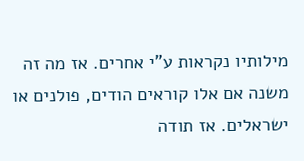מילותיו נקראות ע"י אחרים. אז מה זה משנה אם אלו קוראים הודים, פולנים או ישראלים. אז תודה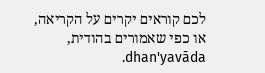לכם קוראים יקרים על הקריאה, או כפי שאמורים בהודית, dhan'yavāda.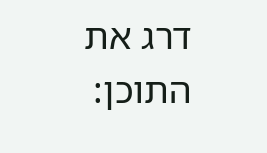דרג את התוכן: